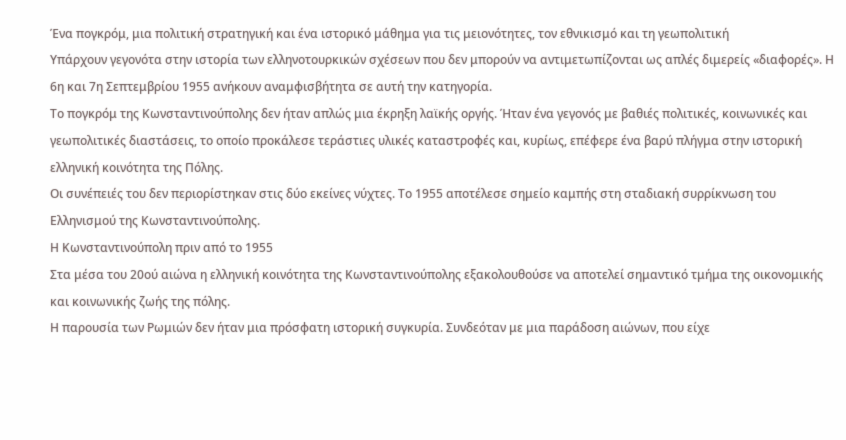Ένα πογκρόμ, μια πολιτική στρατηγική και ένα ιστορικό μάθημα για τις μειονότητες, τον εθνικισμό και τη γεωπολιτική
Υπάρχουν γεγονότα στην ιστορία των ελληνοτουρκικών σχέσεων που δεν μπορούν να αντιμετωπίζονται ως απλές διμερείς «διαφορές». Η 6η και 7η Σεπτεμβρίου 1955 ανήκουν αναμφισβήτητα σε αυτή την κατηγορία.
Το πογκρόμ της Κωνσταντινούπολης δεν ήταν απλώς μια έκρηξη λαϊκής οργής. Ήταν ένα γεγονός με βαθιές πολιτικές, κοινωνικές και γεωπολιτικές διαστάσεις, το οποίο προκάλεσε τεράστιες υλικές καταστροφές και, κυρίως, επέφερε ένα βαρύ πλήγμα στην ιστορική ελληνική κοινότητα της Πόλης.
Οι συνέπειές του δεν περιορίστηκαν στις δύο εκείνες νύχτες. Το 1955 αποτέλεσε σημείο καμπής στη σταδιακή συρρίκνωση του Ελληνισμού της Κωνσταντινούπολης.
Η Κωνσταντινούπολη πριν από το 1955
Στα μέσα του 20ού αιώνα η ελληνική κοινότητα της Κωνσταντινούπολης εξακολουθούσε να αποτελεί σημαντικό τμήμα της οικονομικής και κοινωνικής ζωής της πόλης.
Η παρουσία των Ρωμιών δεν ήταν μια πρόσφατη ιστορική συγκυρία. Συνδεόταν με μια παράδοση αιώνων, που είχε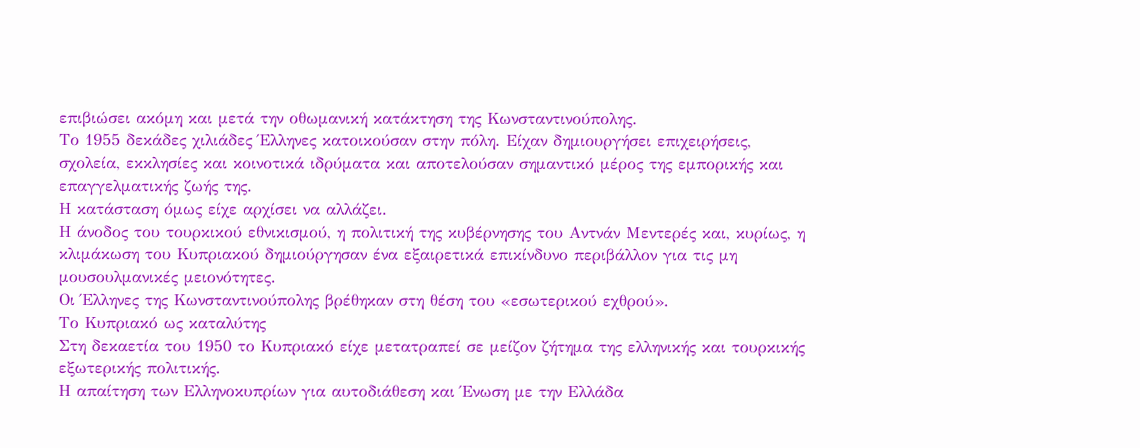επιβιώσει ακόμη και μετά την οθωμανική κατάκτηση της Κωνσταντινούπολης.
Το 1955 δεκάδες χιλιάδες Έλληνες κατοικούσαν στην πόλη. Είχαν δημιουργήσει επιχειρήσεις, σχολεία, εκκλησίες και κοινοτικά ιδρύματα και αποτελούσαν σημαντικό μέρος της εμπορικής και επαγγελματικής ζωής της.
Η κατάσταση όμως είχε αρχίσει να αλλάζει.
Η άνοδος του τουρκικού εθνικισμού, η πολιτική της κυβέρνησης του Αντνάν Μεντερές και, κυρίως, η κλιμάκωση του Κυπριακού δημιούργησαν ένα εξαιρετικά επικίνδυνο περιβάλλον για τις μη μουσουλμανικές μειονότητες.
Οι Έλληνες της Κωνσταντινούπολης βρέθηκαν στη θέση του «εσωτερικού εχθρού».
Το Κυπριακό ως καταλύτης
Στη δεκαετία του 1950 το Κυπριακό είχε μετατραπεί σε μείζον ζήτημα της ελληνικής και τουρκικής εξωτερικής πολιτικής.
Η απαίτηση των Ελληνοκυπρίων για αυτοδιάθεση και Ένωση με την Ελλάδα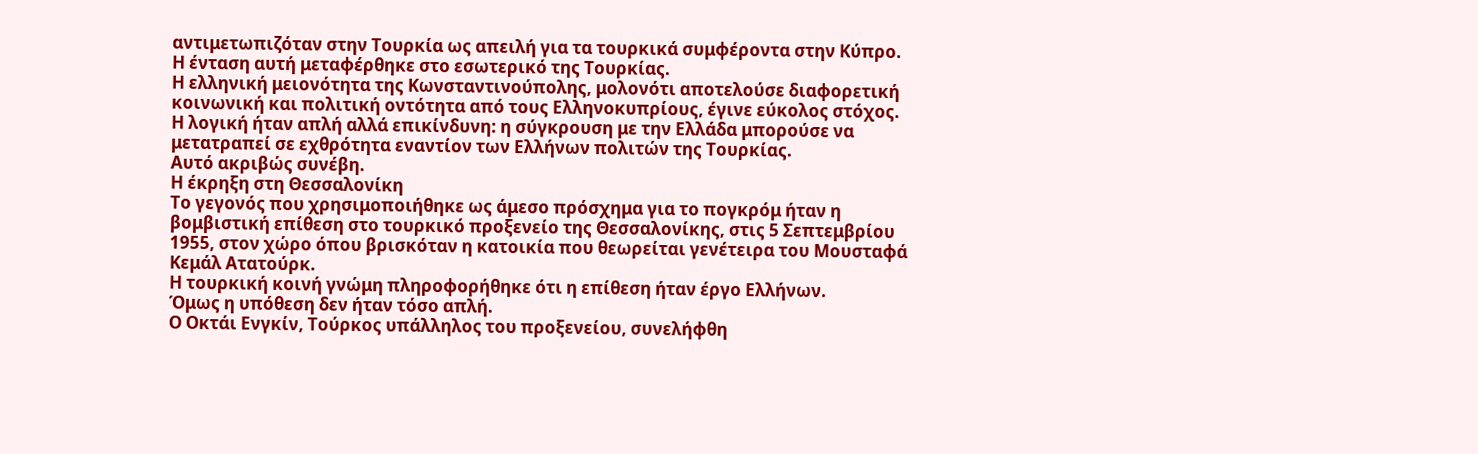αντιμετωπιζόταν στην Τουρκία ως απειλή για τα τουρκικά συμφέροντα στην Κύπρο.
Η ένταση αυτή μεταφέρθηκε στο εσωτερικό της Τουρκίας.
Η ελληνική μειονότητα της Κωνσταντινούπολης, μολονότι αποτελούσε διαφορετική κοινωνική και πολιτική οντότητα από τους Ελληνοκυπρίους, έγινε εύκολος στόχος.
Η λογική ήταν απλή αλλά επικίνδυνη: η σύγκρουση με την Ελλάδα μπορούσε να μετατραπεί σε εχθρότητα εναντίον των Ελλήνων πολιτών της Τουρκίας.
Αυτό ακριβώς συνέβη.
Η έκρηξη στη Θεσσαλονίκη
Το γεγονός που χρησιμοποιήθηκε ως άμεσο πρόσχημα για το πογκρόμ ήταν η βομβιστική επίθεση στο τουρκικό προξενείο της Θεσσαλονίκης, στις 5 Σεπτεμβρίου 1955, στον χώρο όπου βρισκόταν η κατοικία που θεωρείται γενέτειρα του Μουσταφά Κεμάλ Ατατούρκ.
Η τουρκική κοινή γνώμη πληροφορήθηκε ότι η επίθεση ήταν έργο Ελλήνων.
Όμως η υπόθεση δεν ήταν τόσο απλή.
Ο Οκτάι Ενγκίν, Τούρκος υπάλληλος του προξενείου, συνελήφθη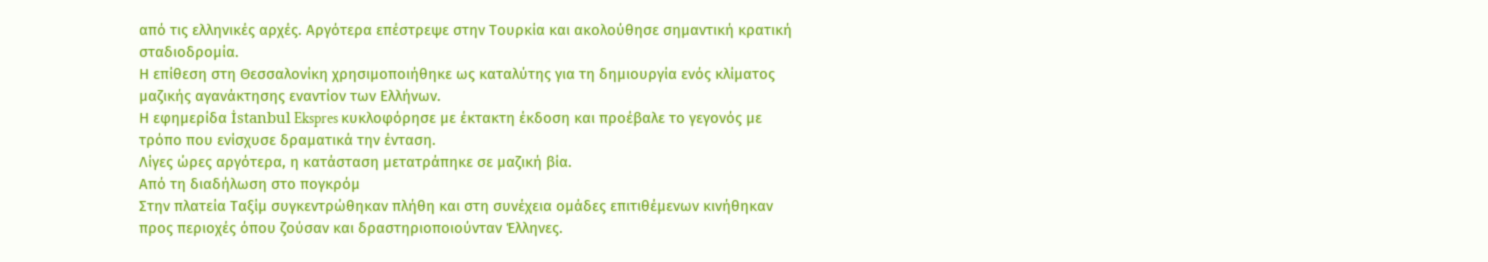από τις ελληνικές αρχές. Αργότερα επέστρεψε στην Τουρκία και ακολούθησε σημαντική κρατική σταδιοδρομία.
Η επίθεση στη Θεσσαλονίκη χρησιμοποιήθηκε ως καταλύτης για τη δημιουργία ενός κλίματος μαζικής αγανάκτησης εναντίον των Ελλήνων.
Η εφημερίδα İstanbul Ekspres κυκλοφόρησε με έκτακτη έκδοση και προέβαλε το γεγονός με τρόπο που ενίσχυσε δραματικά την ένταση.
Λίγες ώρες αργότερα, η κατάσταση μετατράπηκε σε μαζική βία.
Από τη διαδήλωση στο πογκρόμ
Στην πλατεία Ταξίμ συγκεντρώθηκαν πλήθη και στη συνέχεια ομάδες επιτιθέμενων κινήθηκαν προς περιοχές όπου ζούσαν και δραστηριοποιούνταν Έλληνες.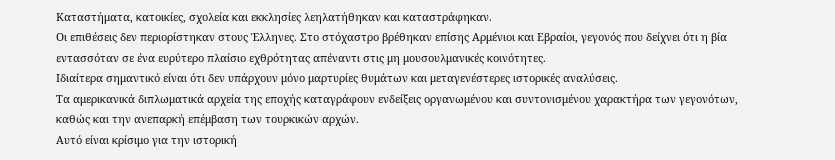Καταστήματα, κατοικίες, σχολεία και εκκλησίες λεηλατήθηκαν και καταστράφηκαν.
Οι επιθέσεις δεν περιορίστηκαν στους Έλληνες. Στο στόχαστρο βρέθηκαν επίσης Αρμένιοι και Εβραίοι, γεγονός που δείχνει ότι η βία εντασσόταν σε ένα ευρύτερο πλαίσιο εχθρότητας απέναντι στις μη μουσουλμανικές κοινότητες.
Ιδιαίτερα σημαντικό είναι ότι δεν υπάρχουν μόνο μαρτυρίες θυμάτων και μεταγενέστερες ιστορικές αναλύσεις.
Τα αμερικανικά διπλωματικά αρχεία της εποχής καταγράφουν ενδείξεις οργανωμένου και συντονισμένου χαρακτήρα των γεγονότων, καθώς και την ανεπαρκή επέμβαση των τουρκικών αρχών.
Αυτό είναι κρίσιμο για την ιστορική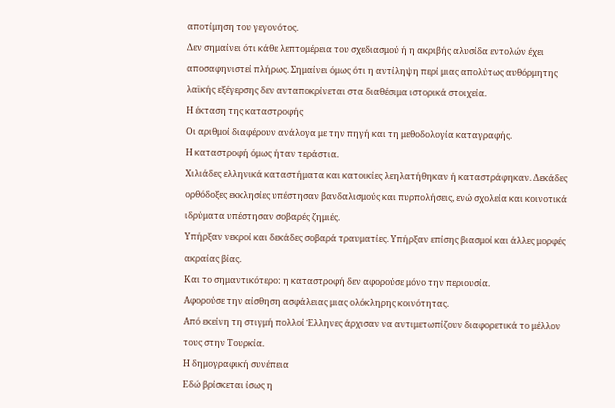αποτίμηση του γεγονότος.
Δεν σημαίνει ότι κάθε λεπτομέρεια του σχεδιασμού ή η ακριβής αλυσίδα εντολών έχει αποσαφηνιστεί πλήρως. Σημαίνει όμως ότι η αντίληψη περί μιας απολύτως αυθόρμητης λαϊκής εξέγερσης δεν ανταποκρίνεται στα διαθέσιμα ιστορικά στοιχεία.
Η έκταση της καταστροφής
Οι αριθμοί διαφέρουν ανάλογα με την πηγή και τη μεθοδολογία καταγραφής.
Η καταστροφή όμως ήταν τεράστια.
Χιλιάδες ελληνικά καταστήματα και κατοικίες λεηλατήθηκαν ή καταστράφηκαν. Δεκάδες ορθόδοξες εκκλησίες υπέστησαν βανδαλισμούς και πυρπολήσεις, ενώ σχολεία και κοινοτικά ιδρύματα υπέστησαν σοβαρές ζημιές.
Υπήρξαν νεκροί και δεκάδες σοβαρά τραυματίες. Υπήρξαν επίσης βιασμοί και άλλες μορφές ακραίας βίας.
Και το σημαντικότερο: η καταστροφή δεν αφορούσε μόνο την περιουσία.
Αφορούσε την αίσθηση ασφάλειας μιας ολόκληρης κοινότητας.
Από εκείνη τη στιγμή πολλοί Έλληνες άρχισαν να αντιμετωπίζουν διαφορετικά το μέλλον τους στην Τουρκία.
Η δημογραφική συνέπεια
Εδώ βρίσκεται ίσως η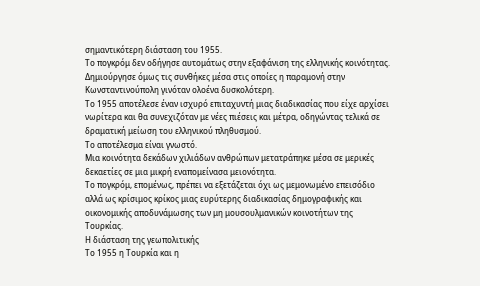σημαντικότερη διάσταση του 1955.
Το πογκρόμ δεν οδήγησε αυτομάτως στην εξαφάνιση της ελληνικής κοινότητας. Δημιούργησε όμως τις συνθήκες μέσα στις οποίες η παραμονή στην Κωνσταντινούπολη γινόταν ολοένα δυσκολότερη.
Το 1955 αποτέλεσε έναν ισχυρό επιταχυντή μιας διαδικασίας που είχε αρχίσει νωρίτερα και θα συνεχιζόταν με νέες πιέσεις και μέτρα, οδηγώντας τελικά σε δραματική μείωση του ελληνικού πληθυσμού.
Το αποτέλεσμα είναι γνωστό.
Μια κοινότητα δεκάδων χιλιάδων ανθρώπων μετατράπηκε μέσα σε μερικές δεκαετίες σε μια μικρή εναπομείνασα μειονότητα.
Το πογκρόμ, επομένως, πρέπει να εξετάζεται όχι ως μεμονωμένο επεισόδιο αλλά ως κρίσιμος κρίκος μιας ευρύτερης διαδικασίας δημογραφικής και οικονομικής αποδυνάμωσης των μη μουσουλμανικών κοινοτήτων της Τουρκίας.
Η διάσταση της γεωπολιτικής
Το 1955 η Τουρκία και η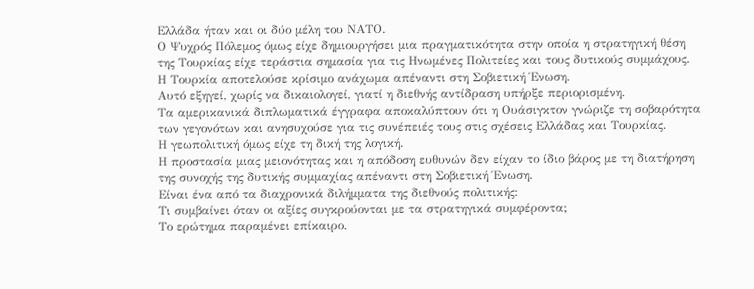Ελλάδα ήταν και οι δύο μέλη του ΝΑΤΟ.
Ο Ψυχρός Πόλεμος όμως είχε δημιουργήσει μια πραγματικότητα στην οποία η στρατηγική θέση της Τουρκίας είχε τεράστια σημασία για τις Ηνωμένες Πολιτείες και τους δυτικούς συμμάχους.
Η Τουρκία αποτελούσε κρίσιμο ανάχωμα απέναντι στη Σοβιετική Ένωση.
Αυτό εξηγεί, χωρίς να δικαιολογεί, γιατί η διεθνής αντίδραση υπήρξε περιορισμένη.
Τα αμερικανικά διπλωματικά έγγραφα αποκαλύπτουν ότι η Ουάσιγκτον γνώριζε τη σοβαρότητα των γεγονότων και ανησυχούσε για τις συνέπειές τους στις σχέσεις Ελλάδας και Τουρκίας.
Η γεωπολιτική όμως είχε τη δική της λογική.
Η προστασία μιας μειονότητας και η απόδοση ευθυνών δεν είχαν το ίδιο βάρος με τη διατήρηση της συνοχής της δυτικής συμμαχίας απέναντι στη Σοβιετική Ένωση.
Είναι ένα από τα διαχρονικά διλήμματα της διεθνούς πολιτικής:
Τι συμβαίνει όταν οι αξίες συγκρούονται με τα στρατηγικά συμφέροντα;
Το ερώτημα παραμένει επίκαιρο.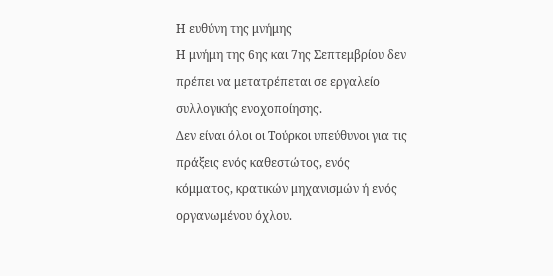Η ευθύνη της μνήμης
Η μνήμη της 6ης και 7ης Σεπτεμβρίου δεν πρέπει να μετατρέπεται σε εργαλείο συλλογικής ενοχοποίησης.
Δεν είναι όλοι οι Τούρκοι υπεύθυνοι για τις πράξεις ενός καθεστώτος, ενός κόμματος, κρατικών μηχανισμών ή ενός οργανωμένου όχλου.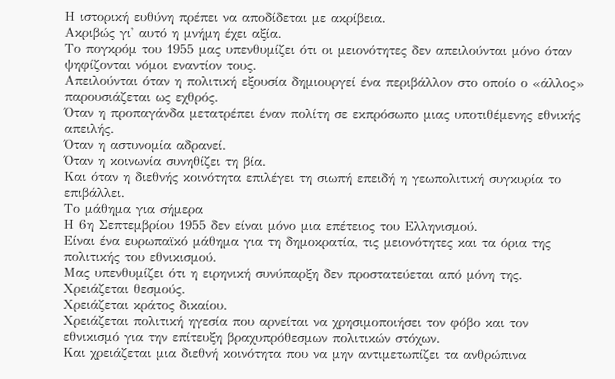Η ιστορική ευθύνη πρέπει να αποδίδεται με ακρίβεια.
Ακριβώς γι' αυτό η μνήμη έχει αξία.
Το πογκρόμ του 1955 μας υπενθυμίζει ότι οι μειονότητες δεν απειλούνται μόνο όταν ψηφίζονται νόμοι εναντίον τους.
Απειλούνται όταν η πολιτική εξουσία δημιουργεί ένα περιβάλλον στο οποίο ο «άλλος» παρουσιάζεται ως εχθρός.
Όταν η προπαγάνδα μετατρέπει έναν πολίτη σε εκπρόσωπο μιας υποτιθέμενης εθνικής απειλής.
Όταν η αστυνομία αδρανεί.
Όταν η κοινωνία συνηθίζει τη βία.
Και όταν η διεθνής κοινότητα επιλέγει τη σιωπή επειδή η γεωπολιτική συγκυρία το επιβάλλει.
Το μάθημα για σήμερα
Η 6η Σεπτεμβρίου 1955 δεν είναι μόνο μια επέτειος του Ελληνισμού.
Είναι ένα ευρωπαϊκό μάθημα για τη δημοκρατία, τις μειονότητες και τα όρια της πολιτικής του εθνικισμού.
Μας υπενθυμίζει ότι η ειρηνική συνύπαρξη δεν προστατεύεται από μόνη της.
Χρειάζεται θεσμούς.
Χρειάζεται κράτος δικαίου.
Χρειάζεται πολιτική ηγεσία που αρνείται να χρησιμοποιήσει τον φόβο και τον εθνικισμό για την επίτευξη βραχυπρόθεσμων πολιτικών στόχων.
Και χρειάζεται μια διεθνή κοινότητα που να μην αντιμετωπίζει τα ανθρώπινα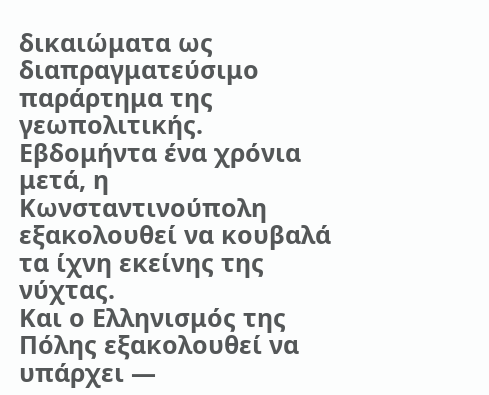δικαιώματα ως διαπραγματεύσιμο παράρτημα της γεωπολιτικής.
Εβδομήντα ένα χρόνια μετά, η Κωνσταντινούπολη εξακολουθεί να κουβαλά τα ίχνη εκείνης της νύχτας.
Και ο Ελληνισμός της Πόλης εξακολουθεί να υπάρχει —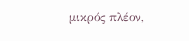μικρός πλέον,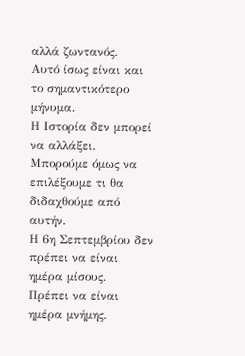αλλά ζωντανός.
Αυτό ίσως είναι και το σημαντικότερο μήνυμα.
Η Ιστορία δεν μπορεί να αλλάξει.
Μπορούμε όμως να επιλέξουμε τι θα διδαχθούμε από αυτήν.
Η 6η Σεπτεμβρίου δεν πρέπει να είναι ημέρα μίσους.
Πρέπει να είναι ημέρα μνήμης.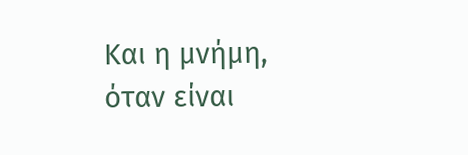Και η μνήμη, όταν είναι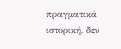πραγματικά ιστορική, δεν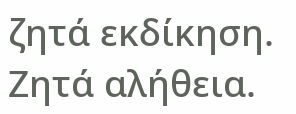ζητά εκδίκηση.
Ζητά αλήθεια.